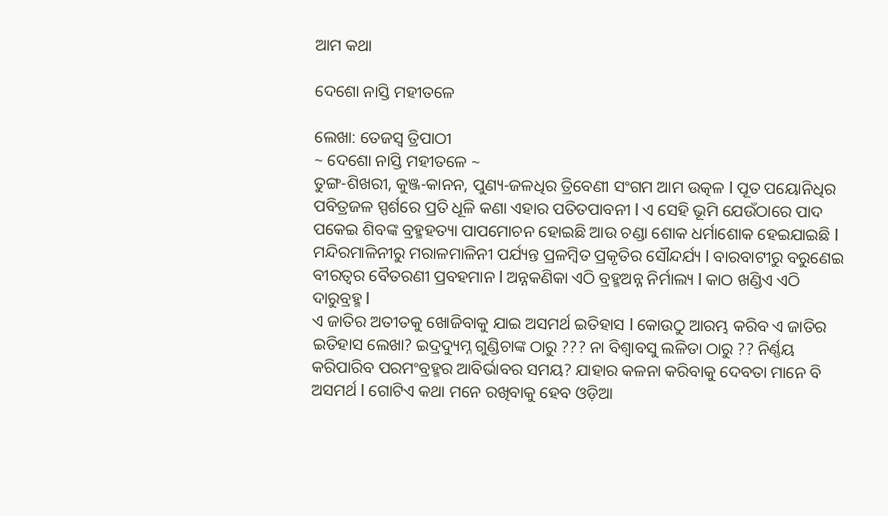ଆମ କଥା

ଦେଶୋ ନାସ୍ତି ମହୀତଳେ

ଲେଖା: ତେଜସ୍ୱ ତ୍ରିପାଠୀ
~ ଦେଶୋ ନାସ୍ତି ମହୀତଳେ ~
ତୁଙ୍ଗ-ଶିଖରୀ, କୁଞ୍ଜ-କାନନ, ପୁଣ୍ୟ-ଜଳଧିର ତ୍ରିବେଣୀ ସଂଗମ ଆମ ଉତ୍କଳ l ପୂତ ପୟୋନିଧିର ପବିତ୍ରଜଳ ସ୍ପର୍ଶରେ ପ୍ରତି ଧୂଳି କଣା ଏହାର ପତିତପାବନୀ l ଏ ସେହି ଭୂମି ଯେଉଁଠାରେ ପାଦ ପକେଇ ଶିବଙ୍କ ବ୍ରହ୍ମହତ୍ୟା ପାପମୋଚନ ହୋଇଛି ଆଉ ଚଣ୍ଡା ଶୋକ ଧର୍ମାଶୋକ ହେଇଯାଇଛି l ମନ୍ଦିରମାଳିନୀରୁ ମରାଳମାଳିନୀ ପର୍ଯ୍ୟନ୍ତ ପ୍ରଳମ୍ବିତ ପ୍ରକୃତିର ସୌନ୍ଦର୍ଯ୍ୟ l ବାରବାଟୀରୁ ବରୁଣେଇ ବୀରତ୍ୱର ବୈତରଣୀ ପ୍ରବହମାନ l ଅନ୍ନକଣିକା ଏଠି ବ୍ରହ୍ମଅନ୍ନ ନିର୍ମାଲ୍ୟ l କାଠ ଖଣ୍ଡିଏ ଏଠି ଦାରୁବ୍ରହ୍ମ l
ଏ ଜାତିର ଅତୀତକୁ ଖୋଜିବାକୁ ଯାଇ ଅସମର୍ଥ ଇତିହାସ l କୋଉଠୁ ଆରମ୍ଭ କରିବ ଏ ଜାତିର ଇତିହାସ ଲେଖା? ଇଦ୍ରଦ୍ୟୁମ୍ନ ଗୁଣ୍ଡିଚାଙ୍କ ଠାରୁ ??? ନା ବିଶ୍ୱାବସୁ ଲଳିତା ଠାରୁ ?? ନିର୍ଣ୍ଣୟ କରିପାରିବ ପରମଂବ୍ରହ୍ମର ଆବିର୍ଭାବର ସମୟ? ଯାହାର କଳନା କରିବାକୁ ଦେବତା ମାନେ ବି ଅସମର୍ଥ l ଗୋଟିଏ କଥା ମନେ ରଖିବାକୁ ହେବ ଓଡ଼ିଆ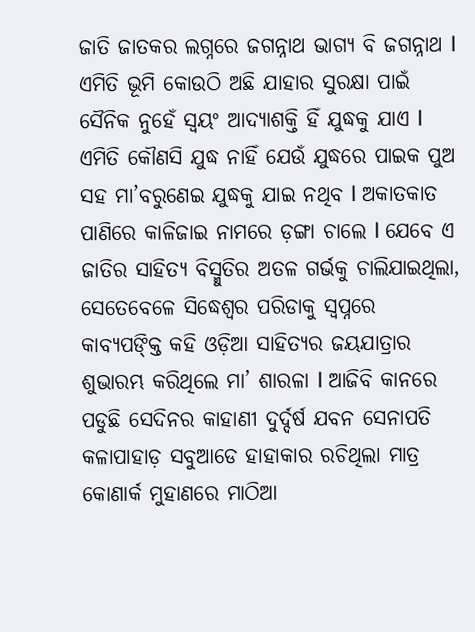ଜାତି ଜାତକର ଲଗ୍ନରେ ଜଗନ୍ନାଥ ଭାଗ୍ୟ ବି ଜଗନ୍ନାଥ l
ଏମିତି ଭୂମି କୋଉଠି ଅଛି ଯାହାର ସୁରକ୍ଷା ପାଇଁ ସୈନିକ ନୁହେଁ ସ୍ୱୟଂ ଆଦ୍ୟାଶକ୍ତି ହିଁ ଯୁଦ୍ଧକୁ ଯାଏ l ଏମିତି କୌଣସି ଯୁଦ୍ଧ ନାହିଁ ଯେଉଁ ଯୁଦ୍ଧରେ ପାଇକ ପୁଅ ସହ ମା’ବରୁଣେଇ ଯୁଦ୍ଧକୁ ଯାଇ ନଥିବ l ଅକାତକାତ ପାଣିରେ କାଳିଜାଇ ନାମରେ ଡ଼ଙ୍ଗା ଚାଲେ l ଯେବେ ଏ ଜାତିର ସାହିତ୍ୟ ବିସ୍ମୁତିର ଅତଳ ଗର୍ଭକୁ ଚାଲିଯାଇଥିଲା, ସେତେବେଳେ ସିଦ୍ଧେଶ୍ୱର ପରିଡାକୁ ସ୍ୱପ୍ନରେ କାବ୍ୟପଙ୍କ୍ତି କହି ଓଡ଼ିଆ ସାହିତ୍ୟର ଜୟଯାତ୍ରାର ଶୁଭାରମ୍ଭ କରିଥିଲେ ମା’ ଶାରଳା l ଆଜିବି କାନରେ ପଡୁଛି ସେଦିନର କାହାଣୀ ଦୁର୍ଦ୍ଦର୍ଷ ଯବନ ସେନାପତି କଳାପାହାଡ଼ ସବୁଆଡେ ହାହାକାର ରଚିଥିଲା ମାତ୍ର କୋଣାର୍କ ମୁହାଣରେ ମାଠିଆ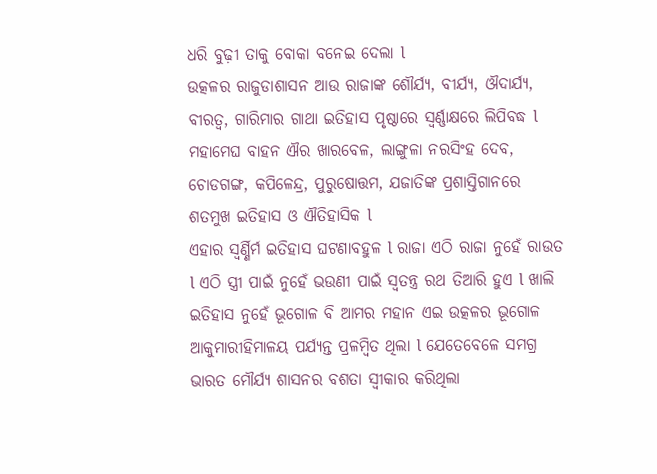ଧରି ବୁଢ଼ୀ ତାକୁ ବୋକା ବନେଇ ଦେଲା l
ଉତ୍କଳର ରାଜୁଡାଶାସନ ଆଉ ରାଜାଙ୍କ ଶୌର୍ଯ୍ୟ, ବୀର୍ଯ୍ୟ, ଔଦାର୍ଯ୍ୟ, ବୀରତ୍ୱ, ଗାରିମାର ଗାଥା ଇତିହାସ ପୃଷ୍ଠାରେ ସ୍ୱର୍ଣ୍ଣାକ୍ଷରେ ଲିପିବଦ୍ଧ l ମହାମେଘ ବାହନ ଐର ଖାରବେଳ, ଲାଙ୍ଗୁଳା ନରସିଂହ ଦେବ, ଚୋଡଗଙ୍ଗ, କପିଳେନ୍ଦ୍ର, ପୁରୁଷୋତ୍ତମ, ଯଜାତିଙ୍କ ପ୍ରଶାସ୍ତିଗାନରେ ଶତମୁଖ ଇତିହାସ ଓ ଐତିହାସିକ l
ଏହାର ସ୍ୱର୍ଣ୍ଣିର୍ମ ଇତିହାସ ଘଟଣାବହୁଳ l ରାଜା ଏଠି ରାଜା ନୁହେଁ ରାଉତ l ଏଠି ସ୍ତ୍ରୀ ପାଇଁ ନୁହେଁ ଭଉଣୀ ପାଇଁ ସ୍ୱତନ୍ତ୍ର ରଥ ତିଆରି ହୁଏ l ଖାଲି ଇତିହାସ ନୁହେଁ ଭୂଗୋଳ ବି ଆମର ମହାନ ଏଇ ଉତ୍କଳର ଭୂଗୋଳ ଆକୁମାରୀହିମାଳୟ ପର୍ଯ୍ୟନ୍ତ ପ୍ରଳମ୍ବିତ ଥିଲା l ଯେତେବେଳେ ସମଗ୍ର ଭାରତ ମୌର୍ଯ୍ୟ ଶାସନର ବଶତା ସ୍ୱୀକାର କରିଥିଲା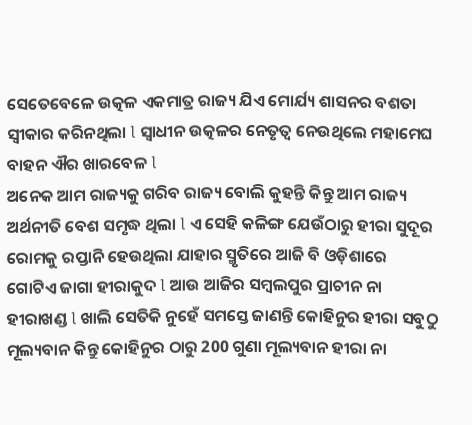ସେତେବେଳେ ଉତ୍କଳ ଏକମାତ୍ର ରାଜ୍ୟ ଯିଏ ମୋର୍ଯ୍ୟ ଶାସନର ବଶତା ସ୍ୱୀକାର କରିନଥିଲା l ସ୍ୱାଧୀନ ଉତ୍କଳର ନେତୃତ୍ୱ ନେଉଥିଲେ ମହାମେଘ ବାହନ ଐର ଖାରବେଳ l
ଅନେକ ଆମ ରାଜ୍ୟକୁ ଗରିବ ରାଜ୍ୟ ବୋଲି କୁହନ୍ତି କିନ୍ତୁ ଆମ ରାଜ୍ୟ ଅର୍ଥନୀତି ବେଶ ସମୃଦ୍ଧ ଥିଲା l ଏ ସେହି କଳିଙ୍ଗ ଯେଉଁଠାରୁ ହୀରା ସୁଦୂର ରୋମକୁ ରପ୍ତାନି ହେଉଥିଲା ଯାହାର ସ୍ମୃତିରେ ଆଜି ବି ଓଡ଼ିଶାରେ ଗୋଟିଏ ଜାଗା ହୀରାକୁଦ l ଆଉ ଆଜିର ସମ୍ବଲପୁର ପ୍ରାଚୀନ ନା ହୀରାଖଣ୍ଡ l ଖାଲି ସେତିକି ନୁହେଁ ସମସ୍ତେ ଜାଣନ୍ତି କୋହିନୁର ହୀରା ସବୁଠୁ ମୂଲ୍ୟବାନ କିନ୍ତୁ କୋହିନୁର ଠାରୁ 200 ଗୁଣା ମୂଲ୍ୟବାନ ହୀରା ନା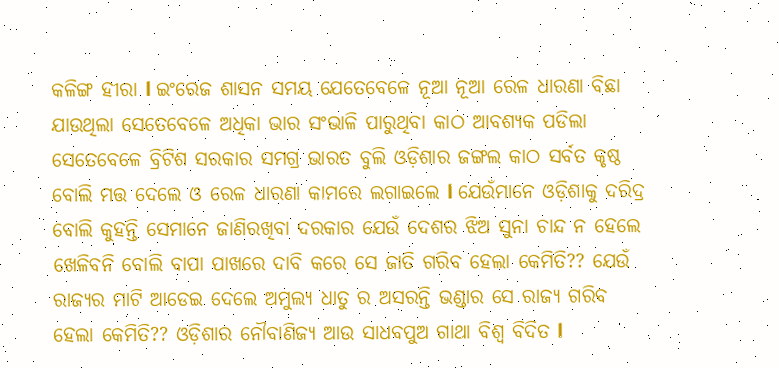କଳିଙ୍ଗ ହୀରା l ଇଂରେଜ ଶାସନ ସମୟ ଯେତେବେଳେ ନୂଆ ନୂଆ ରେଳ ଧାରଣା ବିଛା ଯାଉଥିଲା ସେତେବେଳେ ଅଧିକା ଭାର ସଂଭାଳି ପାରୁଥିବା କାଠ ଆବଶ୍ୟକ ପଡିଲା ସେତେବେଳେ ବ୍ରିଟିଶ ସରକାର ସମଗ୍ର ଭାରତ ବୁଲି ଓଡ଼ିଶାର ଜଙ୍ଗଲ କାଠ ସର୍ବତ କୃଷ୍ଠ ବୋଲି ମତ୍ତ ଦେଲେ ଓ ରେଳ ଧାରଣା କାମରେ ଲଗାଇଲେ l ଯେଉଁମାନେ ଓଡ଼ିଶାକୁ ଦରିଦ୍ର ବୋଲି କୁହନ୍ତି ସେମାନେ ଜାଣିରଖିବା ଦରକାର ଯେଉଁ ଦେଶର ଝିଅ ସୁନା ଚାନ୍ଦ ନ ହେଲେ ଖେଳିବନି ବୋଲି ବାପା ପାଖରେ ଦାବି କରେ ସେ ଜାତି ଗରିବ ହେଲା କେମିତି?? ଯେଉଁ ରାଜ୍ୟର ମାଟି ଆଡେଇ ଦେଲେ ଅମୁଲ୍ୟ ଧାତୁ ର ଅସରନ୍ତି ଭଣ୍ଡାର ସେ ରାଜ୍ୟ ଗରିବ ହେଲା କେମିତି?? ଓଡ଼ିଶାର ନୌବାଣିଜ୍ୟ ଆଉ ସାଧବପୁଅ ଗାଥା ବିଶ୍ୱ ବିଦିତ l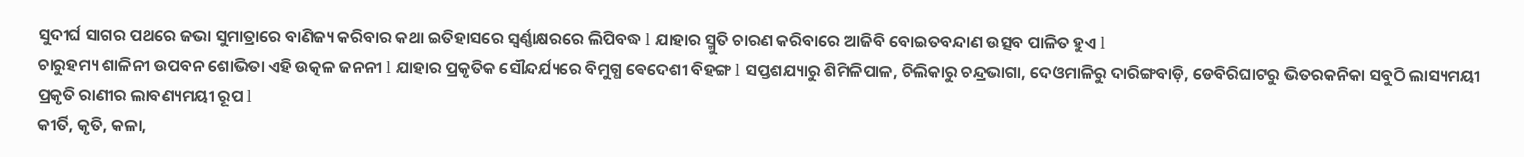ସୁଦୀର୍ଘ ସାଗର ପଥରେ ଜଭା ସୁମାତ୍ରାରେ ବାଣିଜ୍ୟ କରିବାର କଥା ଇତିହାସରେ ସ୍ୱର୍ଣ୍ଣାକ୍ଷରରେ ଲିପିବଦ୍ଧ l ଯାହାର ସ୍ମୁତି ଚାରଣ କରିବାରେ ଆଜିବି ବୋଇତବନ୍ଦାଣ ଉତ୍ସବ ପାଳିତ ହୁଏ l
ଚାରୁହମ୍ୟ ଶାଳିନୀ ଉପବନ ଶୋଭିତା ଏହି ଉତ୍କଳ ଜନନୀ l ଯାହାର ପ୍ରକୃତିକ ସୌନ୍ଦର୍ଯ୍ୟରେ ବିମୁଗ୍ଧ ଵେଦେଶୀ ବିହଙ୍ଗ l ସପ୍ତଶଯ୍ୟାରୁ ଶିମିଳିପାଳ, ଚିଲିକାରୁ ଚନ୍ଦ୍ରଭାଗା, ଦେଓମାଳିରୁ ଦାରିଙ୍ଗବାଡ଼ି, ଡେବିରିଘାଟରୁ ଭିତରକନିକା ସବୁଠି ଲାସ୍ୟମୟୀ ପ୍ରକୃତି ରାଣୀର ଲାବଣ୍ୟମୟୀ ରୂପ l
କୀର୍ତି, କୃତି, କଳା,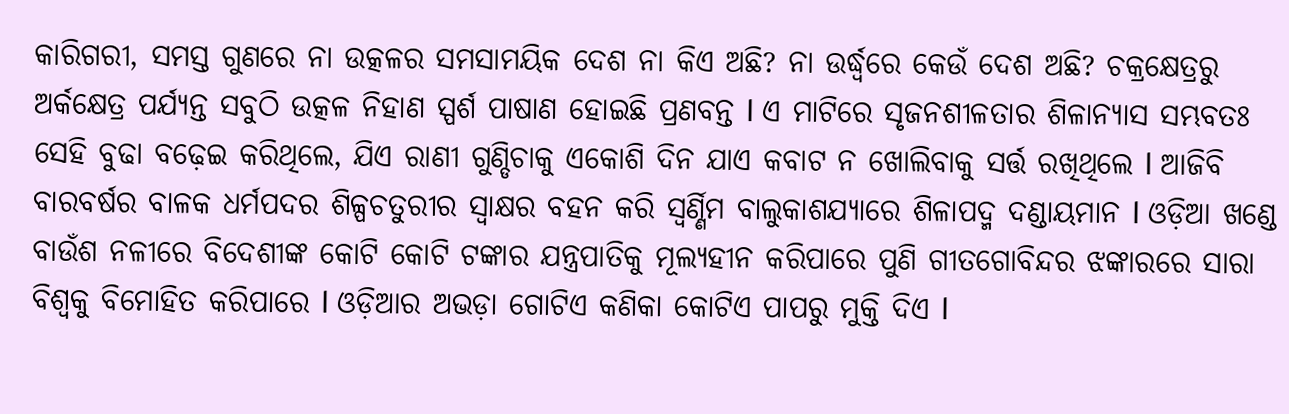କାରିଗରୀ, ସମସ୍ତ ଗୁଣରେ ନା ଉତ୍କଳର ସମସାମୟିକ ଦେଶ ନା କିଏ ଅଛି? ନା ଉର୍ଦ୍ଧ୍ବରେ କେଉଁ ଦେଶ ଅଛି? ଚକ୍ରକ୍ଷେତ୍ରରୁ ଅର୍କକ୍ଷେତ୍ର ପର୍ଯ୍ୟନ୍ତ ସବୁଠି ଉତ୍କଳ ନିହାଣ ସ୍ପର୍ଶ ପାଷାଣ ହୋଇଛି ପ୍ରଣବନ୍ତ l ଏ ମାଟିରେ ସୃଜନଶୀଳତାର ଶିଳାନ୍ୟାସ ସମ୍ଭବତଃ ସେହି ବୁଢା ବଢ଼େଇ କରିଥିଲେ, ଯିଏ ରାଣୀ ଗୁଣ୍ଡିଚାକୁ ଏକୋଶି ଦିନ ଯାଏ କବାଟ ନ ଖୋଲିବାକୁ ସର୍ତ୍ତ ରଖିଥିଲେ l ଆଜିବି ବାରବର୍ଷର ବାଳକ ଧର୍ମପଦର ଶିଳ୍ପଚତୁରୀର ସ୍ଵାକ୍ଷର ବହନ କରି ସ୍ୱର୍ଣ୍ଣିମ ବାଲୁକାଶଯ୍ୟାରେ ଶିଳାପଦ୍ମ ଦଣ୍ଡାୟମାନ l ଓଡ଼ିଆ ଖଣ୍ଡେ ବାଉଁଶ ନଳୀରେ ବିଦେଶୀଙ୍କ କୋଟି କୋଟି ଟଙ୍କାର ଯନ୍ତ୍ରପାତିକୁ ମୂଲ୍ୟହୀନ କରିପାରେ ପୁଣି ଗୀତଗୋବିନ୍ଦର ଝଙ୍କାରରେ ସାରା ବିଶ୍ୱକୁ ବିମୋହିତ କରିପାରେ l ଓଡ଼ିଆର ଅଭଡ଼ା ଗୋଟିଏ କଣିକା କୋଟିଏ ପାପରୁ ମୁକ୍ତି ଦିଏ l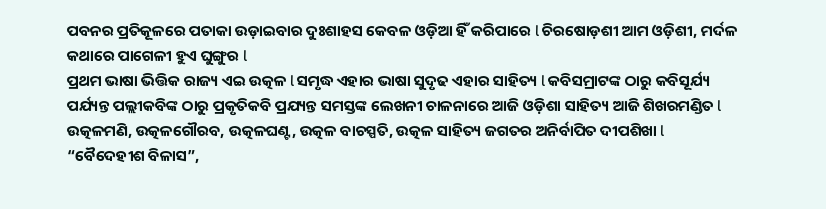ପବନର ପ୍ରତିକୂଳରେ ପତାକା ଉଡ଼ାଇବାର ଦୁଃଶାହସ କେବଳ ଓଡ଼ିଆ ହିଁ କରିପାରେ l ଚିରଷୋଡ଼ଶୀ ଆମ ଓଡ଼ିଶୀ, ମର୍ଦଳ କଥାରେ ପାଗେଳୀ ହୁଏ ଘୁଙ୍ଗୁର l
ପ୍ରଥମ ଭାଷା ଭିତ୍ତିକ ରାଜ୍ୟ ଏଇ ଉତ୍କଳ l ସମୃଦ୍ଧ ଏହାର ଭାଷା ସୁଦୃଢ ଏହାର ସାହିତ୍ୟ l କବିସମ୍ରାଟଙ୍କ ଠାରୁ କବିସୂର୍ଯ୍ୟ ପର୍ଯ୍ୟନ୍ତ ପଲ୍ଲୀକବିଙ୍କ ଠାରୁ ପ୍ରକୃତିକବି ପ୍ରଯ୍ୟନ୍ତ ସମସ୍ତଙ୍କ ଲେଖନୀ ଚାଳନାରେ ଆଜି ଓଡ଼ିଶା ସାହିତ୍ୟ ଆଜି ଶିଖରମଣ୍ଡିତ l ଉତ୍କଳମଣି, ଉତ୍କଳଗୌରବ, ଉତ୍କଳଘଣ୍ଟ, ଉତ୍କଳ ବାଚସ୍ପତି, ଉତ୍କଳ ସାହିତ୍ୟ ଜଗତର ଅନିର୍ବାପିତ ଦୀପଶିଖା l “ବୈଦେହୀଶ ବିଳାସ”,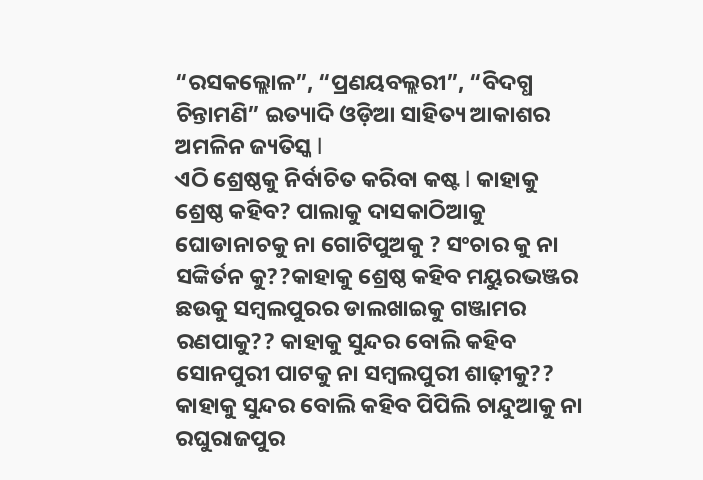“ରସକଲ୍ଲୋଳ”, “ପ୍ରଣୟବଲ୍ଲରୀ”, “ବିଦଗ୍ଧ ଚିନ୍ତାମଣି” ଇତ୍ୟାଦି ଓଡ଼ିଆ ସାହିତ୍ୟ ଆକାଶର ଅମଳିନ ଜ୍ୟତିସ୍କ l
ଏଠି ଶ୍ରେଷ୍ଠକୁ ନିର୍ବାଚିତ କରିବା କଷ୍ଟ l କାହାକୁ ଶ୍ରେଷ୍ଠ କହିବ? ପାଲାକୁ ଦାସକାଠିଆକୁ ଘୋଡାନାଚକୁ ନା ଗୋଟିପୁଅକୁ ? ସଂଚାର କୁ ନା ସଙ୍କିର୍ତନ କୁ??କାହାକୁ ଶ୍ରେଷ୍ଠ କହିବ ମୟୁରଭଞ୍ଜର ଛଉକୁ ସମ୍ବଲପୁରର ଡାଲଖାଇକୁ ଗଞ୍ଜାମର ରଣପାକୁ?? କାହାକୁ ସୁନ୍ଦର ବୋଲି କହିବ ସୋନପୁରୀ ପାଟକୁ ନା ସମ୍ବଲପୁରୀ ଶାଢ଼ୀକୁ?? କାହାକୁ ସୁନ୍ଦର ବୋଲି କହିବ ପିପିଲି ଚାନ୍ଦୁଆକୁ ନା ରଘୁରାଜପୁର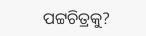ପଟ୍ଟଚିତ୍ରକୁ?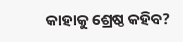କାହାକୁ ଶ୍ରେଷ୍ଠ କହିବ?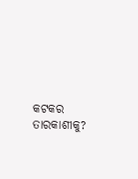କଟକର ତାରକାଶୀକୁ?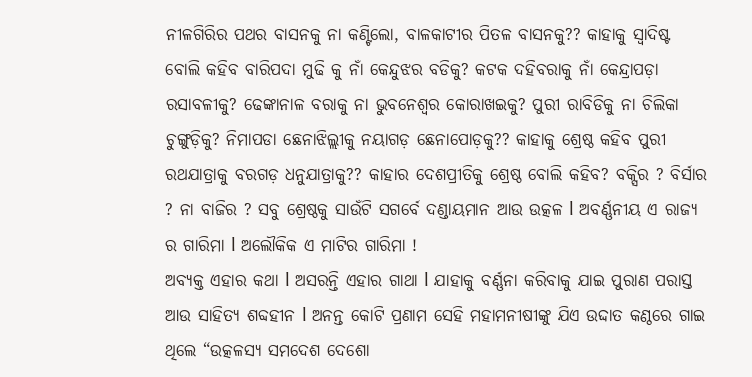ନୀଳଗିରିର ପଥର ବାସନକୁ ନା କଣ୍ଟିଲୋ, ବାଳକାଟୀର ପିତଳ ବାସନକୁ?? କାହାକୁ ସ୍ୱାଦିଷ୍ଟ ବୋଲି କହିବ ବାରିପଦା ମୁଢି କୁ ନାଁ କେନ୍ଦୁଝର ବଡିକୁ? କଟକ ଦହିବରାକୁ ନାଁ କେନ୍ଦ୍ରାପଡ଼ା ରସାବଳୀକୁ? ଢେଙ୍କାନାଳ ବରାକୁ ନା ଭୁବନେଶ୍ୱର କୋରାଖଇକୁ? ପୁରୀ ରାବିଡିକୁ ନା ଚିଲିକା ଚୁଙ୍ଗୁଡ଼ିକୁ? ନିମାପଡା ଛେନାଝିଲ୍ଲୀକୁ ନୟାଗଡ଼ ଛେନାପୋଡ଼କୁ?? କାହାକୁ ଶ୍ରେଷ୍ଠ କହିବ ପୁରୀ ରଥଯାତ୍ରାକୁ ବରଗଡ଼ ଧନୁଯାତ୍ରାକୁ?? କାହାର ଦେଶପ୍ରୀତିକୁ ଶ୍ରେଷ୍ଠ ବୋଲି କହିବ? ବକ୍ସିର ? ବିର୍ସାର ? ନା ବାଜିର ? ସବୁ ଶ୍ରେଷ୍ଠକୁ ସାଉଁଟି ସଗର୍ବେ ଦଣ୍ଡାୟମାନ ଆଉ ଉତ୍କଳ l ଅବର୍ଣ୍ଣନୀୟ ଏ ରାଜ୍ୟ ର ଗାରିମା l ଅଲୌକିକ ଏ ମାଟିର ଗାରିମା !
ଅବ୍ୟକ୍ତ ଏହାର କଥା l ଅସରନ୍ତି ଏହାର ଗାଥା l ଯାହାକୁ ବର୍ଣ୍ଣନା କରିବାକୁ ଯାଇ ପୁରାଣ ପରାସ୍ତ ଆଉ ସାହିତ୍ୟ ଶବ୍ଦହୀନ l ଅନନ୍ତ କୋଟି ପ୍ରଣାମ ସେହି ମହାମନୀଷୀଙ୍କୁ ଯିଏ ଉଦ୍ଦାତ କଣ୍ଠରେ ଗାଇ ଥିଲେ “ଉତ୍କଳସ୍ୟ ସମଦେଶ ଦେଶୋ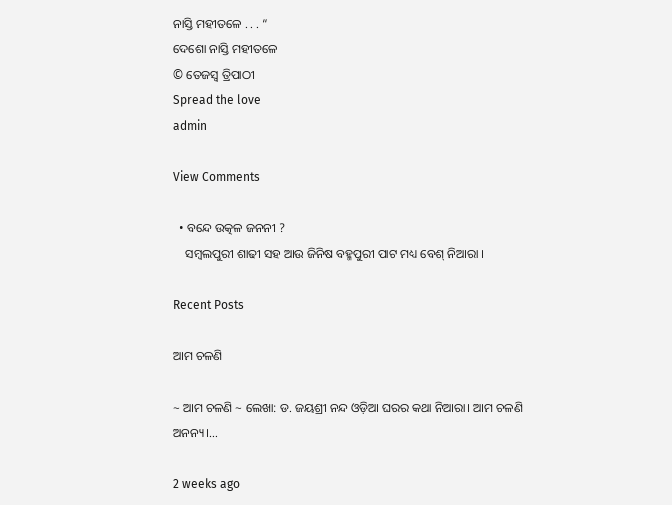ନାସ୍ତି ମହୀତଳେ . . . “
ଦେଶୋ ନାସ୍ତି ମହୀତଳେ
© ତେଜସ୍ୱ ତ୍ରିପାଠୀ
Spread the love
admin

View Comments

  • ବନ୍ଦେ ଉତ୍କଳ ଜନନୀ ?
    ସମ୍ବଲପୁରୀ ଶାଢୀ ସହ ଆଉ ଜିନିଷ ବହ୍ମପୁରୀ ପାଟ ମଧ୍ୟ ବେଶ୍ ନିଆରା ।

Recent Posts

ଆମ ଚଳଣି

~ ଆମ ଚଳଣି ~ ଲେଖା: ଡ. ଜୟଶ୍ରୀ ନନ୍ଦ ଓଡ଼ିଆ ଘରର କଥା ନିଆରା। ଆମ ଚଳଣି ଅନନ୍ୟ।…

2 weeks ago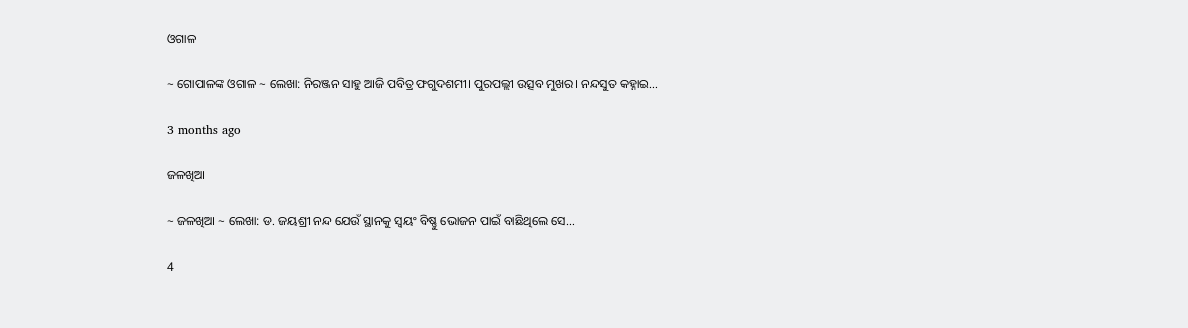ଓଗାଳ

~ ଗୋପାଳଙ୍କ ଓଗାଳ ~ ଲେଖା: ନିରଞ୍ଜନ ସାହୁ ଆଜି ପବିତ୍ର ଫଗୁଦଶମୀ। ପୁରପଲ୍ଲୀ ଉତ୍ସବ ମୁଖର। ନନ୍ଦସୁତ କହ୍ନାଇ…

3 months ago

ଜଳଖିଆ

~ ଜଳଖିଆ ~ ଲେଖା: ଡ. ଜୟଶ୍ରୀ ନନ୍ଦ ଯେଉଁ ସ୍ଥାନକୁ ସ୍ବୟଂ ବିଷ୍ଣୁ ଭୋଜନ ପାଇଁ ବାଛିଥିଲେ ସେ…

4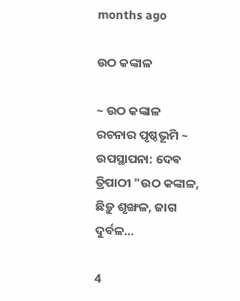months ago

ଉଠ କଙ୍କାଳ

~ ଉଠ କଙ୍କାଳ ରଚନାର ପୃଷ୍ଠଭୂମି ~ ଉପସ୍ଥାପନା: ଦେଵ ତ୍ରିପାଠୀ "ଉଠ କଙ୍କାଳ, ଛିଡ଼ୁ ଶୃଙ୍ଖଳ, ଜାଗ ଦୁର୍ବଳ…

4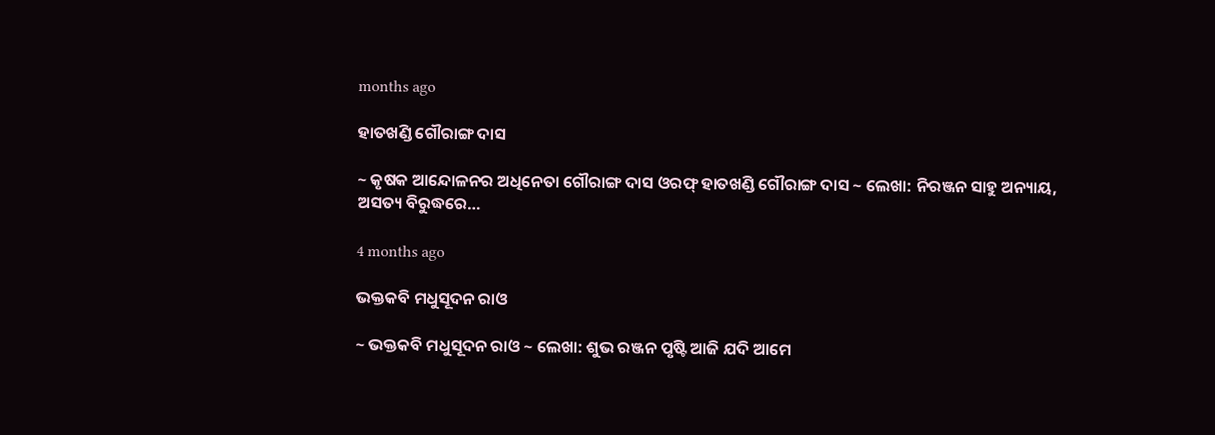months ago

ହାତଖଣ୍ଡି ଗୌରାଙ୍ଗ ଦାସ

~ କୃଷକ ଆନ୍ଦୋଳନର ଅଧିନେତା ଗୌରାଙ୍ଗ ଦାସ ଓରଫ୍ ହାତଖଣ୍ଡି ଗୌରାଙ୍ଗ ଦାସ ~ ଲେଖା: ନିରଞ୍ଜନ ସାହୁ ଅନ୍ୟାୟ, ଅସତ୍ୟ ବିରୁଦ୍ଧରେ…

4 months ago

ଭକ୍ତକବି ମଧୁସୂଦନ ରାଓ

~ ଭକ୍ତକବି ମଧୁସୂଦନ ରାଓ ~ ଲେଖା: ଶୁଭ ରଞ୍ଜନ ପୃଷ୍ଟି ଆଜି ଯଦି ଆମେ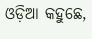ଓଡ଼ିଆ କହୁଛେ,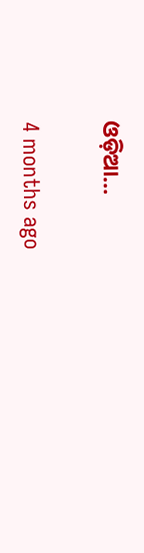ଓଡ଼ିଆ…

4 months ago